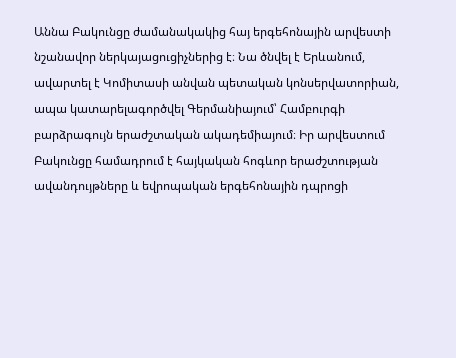Աննա Բակունցը ժամանակակից հայ երգեհոնային արվեստի նշանավոր ներկայացուցիչներից է։ Նա ծնվել է Երևանում, ավարտել է Կոմիտասի անվան պետական կոնսերվատորիան, ապա կատարելագործվել Գերմանիայում՝ Համբուրգի բարձրագույն երաժշտական ակադեմիայում։ Իր արվեստում Բակունցը համադրում է հայկական հոգևոր երաժշտության ավանդույթները և եվրոպական երգեհոնային դպրոցի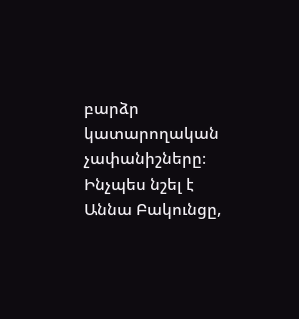բարձր կատարողական չափանիշները։ Ինչպես նշել է Աննա Բակունցը,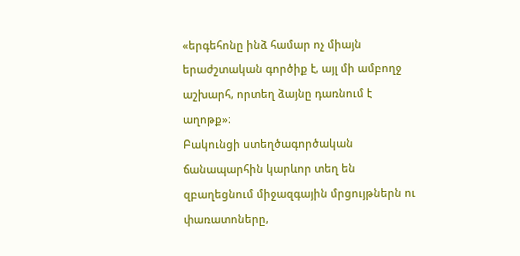«երգեհոնը ինձ համար ոչ միայն երաժշտական գործիք է, այլ մի ամբողջ աշխարհ, որտեղ ձայնը դառնում է աղոթք»։
Բակունցի ստեղծագործական ճանապարհին կարևոր տեղ են զբաղեցնում միջազգային մրցույթներն ու փառատոները,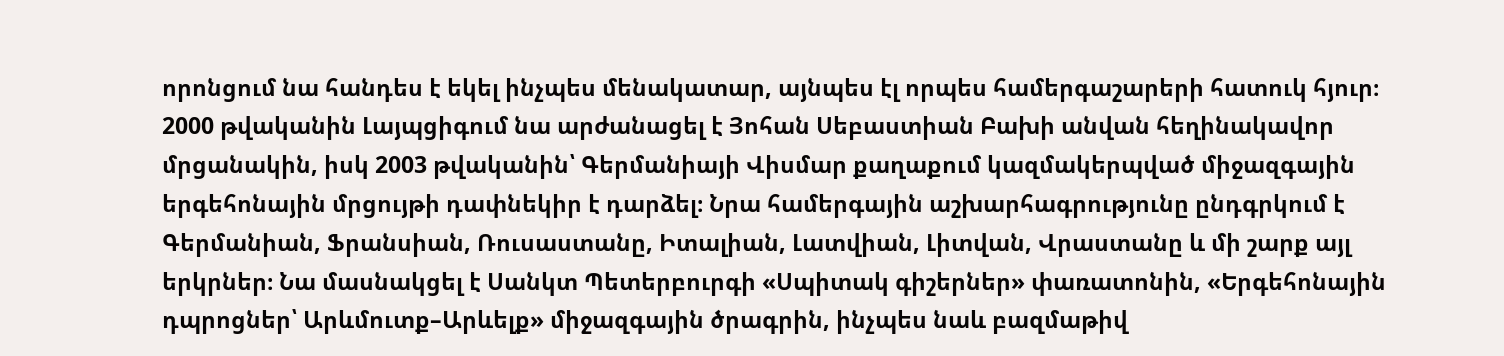որոնցում նա հանդես է եկել ինչպես մենակատար, այնպես էլ որպես համերգաշարերի հատուկ հյուր։
2000 թվականին Լայպցիգում նա արժանացել է Յոհան Սեբաստիան Բախի անվան հեղինակավոր մրցանակին, իսկ 2003 թվականին՝ Գերմանիայի Վիսմար քաղաքում կազմակերպված միջազգային երգեհոնային մրցույթի դափնեկիր է դարձել։ Նրա համերգային աշխարհագրությունը ընդգրկում է Գերմանիան, Ֆրանսիան, Ռուսաստանը, Իտալիան, Լատվիան, Լիտվան, Վրաստանը և մի շարք այլ երկրներ։ Նա մասնակցել է Սանկտ Պետերբուրգի «Սպիտակ գիշերներ» փառատոնին, «Երգեհոնային դպրոցներ՝ Արևմուտք–Արևելք» միջազգային ծրագրին, ինչպես նաև բազմաթիվ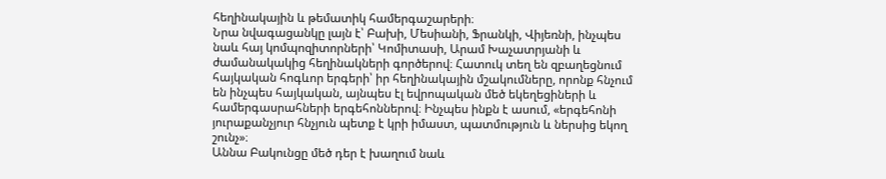հեղինակային և թեմատիկ համերգաշարերի։
Նրա նվագացանկը լայն է՝ Բախի, Մեսիանի, Ֆրանկի, Վիյեռնի, ինչպես նաև հայ կոմպոզիտորների՝ Կոմիտասի, Արամ Խաչատրյանի և ժամանակակից հեղինակների գործերով։ Հատուկ տեղ են զբաղեցնում հայկական հոգևոր երգերի՝ իր հեղինակային մշակումները, որոնք հնչում են ինչպես հայկական, այնպես էլ եվրոպական մեծ եկեղեցիների և համերգասրահների երգեհոններով։ Ինչպես ինքն է ասում, «երգեհոնի յուրաքանչյուր հնչյուն պետք է կրի իմաստ, պատմություն և ներսից եկող շունչ»։
Աննա Բակունցը մեծ դեր է խաղում նաև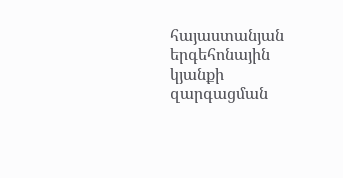հայաստանյան երգեհոնային կյանքի զարգացման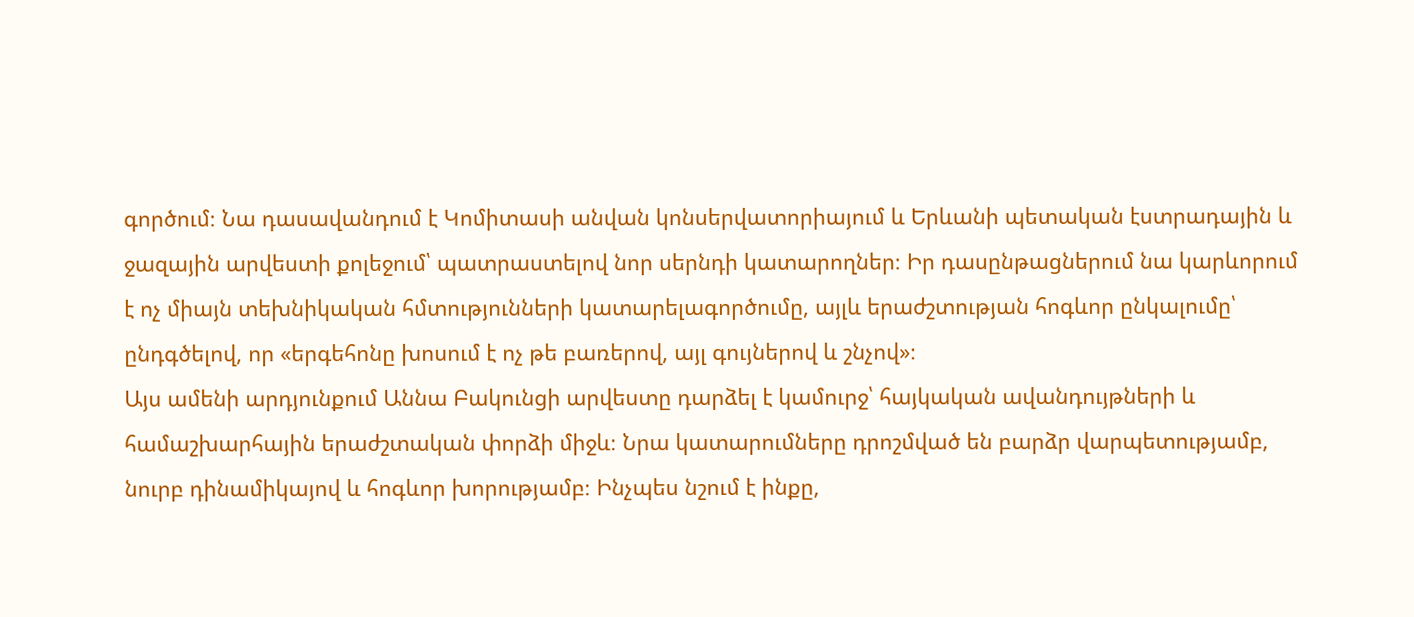գործում։ Նա դասավանդում է Կոմիտասի անվան կոնսերվատորիայում և Երևանի պետական էստրադային և ջազային արվեստի քոլեջում՝ պատրաստելով նոր սերնդի կատարողներ։ Իր դասընթացներում նա կարևորում է ոչ միայն տեխնիկական հմտությունների կատարելագործումը, այլև երաժշտության հոգևոր ընկալումը՝ ընդգծելով, որ «երգեհոնը խոսում է ոչ թե բառերով, այլ գույներով և շնչով»։
Այս ամենի արդյունքում Աննա Բակունցի արվեստը դարձել է կամուրջ՝ հայկական ավանդույթների և համաշխարհային երաժշտական փորձի միջև։ Նրա կատարումները դրոշմված են բարձր վարպետությամբ, նուրբ դինամիկայով և հոգևոր խորությամբ։ Ինչպես նշում է ինքը,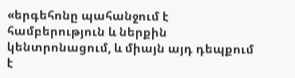«երգեհոնը պահանջում է համբերություն և ներքին կենտրոնացում, և միայն այդ դեպքում է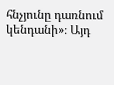հնչյունը դառնում կենդանի»։ Այդ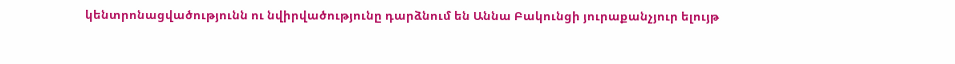կենտրոնացվածությունն ու նվիրվածությունը դարձնում են Աննա Բակունցի յուրաքանչյուր ելույթ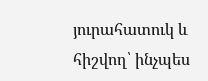յուրահատուկ և հիշվող՝ ինչպես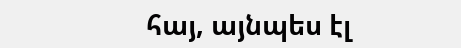հայ, այնպես էլ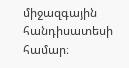միջազգային հանդիսատեսի համար։